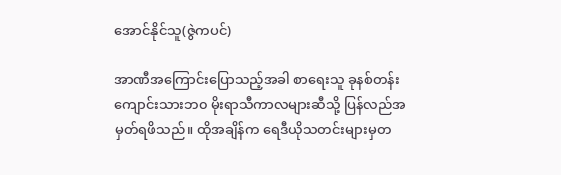အောင်နိုင်သူ(ဇွဲကပင်)

အာဏီအကြောင်းပြောသည့်အခါ စာရေးသူ ခုနစ်တန်းကျောင်းသားဘ၀ မိုးရာသီကာလများဆီသို့ ပြန်လည်အမှတ်ရဖိသည်။ ထိုအချိန်က ရေဒီယိုသတင်းများမှတ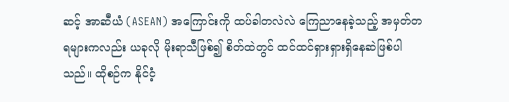ဆင့် အာဆီယံ (ASEAN) အကြောင်းကို ထပ်ခါတလဲလဲ ကြေညာနေခဲ့သည့် အမှတ်တရများကလည်း ယခုလို မိုးရာသီဖြစ်၍ စိတ်ထဲတွင် ထင်ထင်ရှားရှားရှိနေဆဲဖြစ်ပါသည်။ ထိုစဉ်က နိုင်ငံ့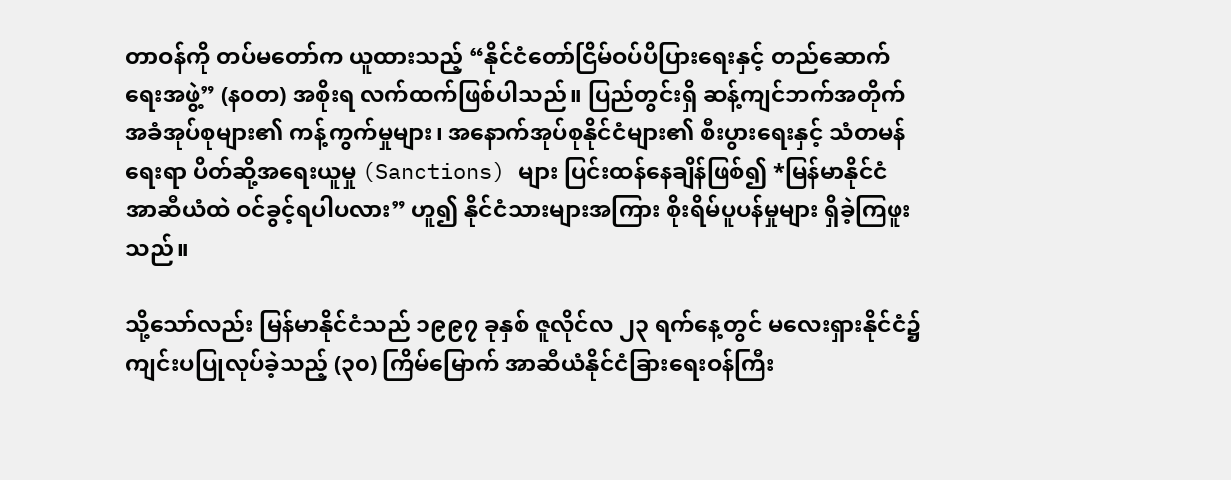တာဝန်ကို တပ်မတော်က ယူထားသည့် “နိုင်ငံတော်ငြိမ်ဝပ်ပိပြားရေးနှင့် တည်ဆောက်ရေးအဖွဲ့” (န၀တ) အစိုးရ လက်ထက်ဖြစ်ပါသည်။ ပြည်တွင်းရှိ ဆန့်ကျင်ဘက်အတိုက်အခံအုပ်စုများ၏ ကန့်ကွက်မှုများ၊ အနောက်အုပ်စုနိုင်ငံများ၏ စီးပွားရေးနှင့် သံတမန်ရေးရာ ပိတ်ဆို့အရေးယူမှု (Sanctions) များ ပြင်းထန်နေချိန်ဖြစ်၍ *မြန်မာနိုင်ငံ အာဆီယံထဲ ဝင်ခွင့်ရပါပလား” ဟူ၍ နိုင်ငံသားများအကြား စိုးရိမ်ပူပန်မှုများ ရှိခဲ့ကြဖူးသည်။

သို့သော်လည်း မြန်မာနိုင်ငံသည် ၁၉၉၇ ခုနှစ် ဇူလိုင်လ ၂၃ ရက်နေ့တွင် မလေးရှားနိုင်ငံ၌ ကျင်းပပြုလုပ်ခဲ့သည့် (၃၀) ကြိမ်မြောက် အာဆီယံနိုင်ငံခြားရေးဝန်ကြီး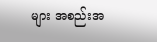များ အစည်းအ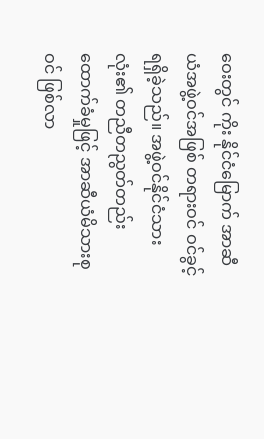ဝေးတွင် ကိုး နိုင်ငံမြောက် အာဆီယံအဖွဲ့ဝင်အဖြစ် တရားဝင် ဝင်ခွင့်ရရှိခဲ့သည်။ အဖွဲ့ဝင်နိုင်ငံသားလုံး၏ တညီတညွတ်တည်း ထောက်ခံမှုဖြင့် အာဆီယံမိသားစုဝင် ဖြစ်လာ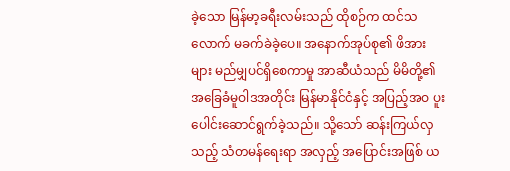ခဲ့သော မြန်မာ့ခရီးလမ်းသည် ထိုစဉ်က ထင်သလောက် မခက်ခဲခဲ့ပေ။ အနောက်အုပ်စု၏ ဖိအားများ မည်မျှပင်ရှိစေကာမှု အာဆီယံသည် မိမိတို့၏အခြေခံမူဝါဒအတိုင်း မြန်မာနိုင်ငံနှင့် အပြည့်အဝ ပူးပေါင်းဆောင်ရွက်ခဲ့သည်။ သို့သော် ဆန်းကြယ်လှသည့် သံတမန်ရေးရာ အလှည့် အပြောင်းအဖြစ် ယ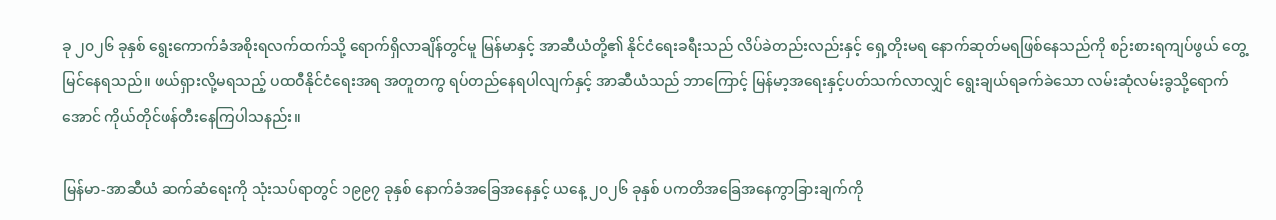ခု ၂၀၂၆ ခုနှစ် ရွေးကောက်ခံအစိုးရလက်ထက်သို့ ရောက်ရှိလာချိန်တွင်မူ မြန်မာနှင့် အာဆီယံတို့၏ နိုင်ငံရေးခရီးသည် လိပ်ခဲတည်းလည်းနှင့် ရှေ့တိုးမရ နောက်ဆုတ်မရဖြစ်နေသည်ကို စဉ်းစားရကျပ်ဖွယ် တွေ့မြင်နေရသည်။ ဖယ်ရှားလို့မရသည့် ပထဝီနိုင်ငံရေးအရ အတူတကွ ရပ်တည်နေရပါလျက်နှင့် အာဆီယံသည် ဘာကြောင့် မြန်မာ့အရေးနှင့်ပတ်သက်လာလျှင် ရွေးချယ်ရခက်ခဲသော လမ်းဆုံလမ်းခွသို့ရောက်အောင် ကိုယ်တိုင်ဖန်တီးနေကြပါသနည်း။

မြန်မာ-အာဆီယံ ဆက်ဆံရေးကို သုံးသပ်ရာတွင် ၁၉၉၇ ခုနှစ် နောက်ခံအခြေအနေနှင့် ယနေ့ ၂၀၂၆ ခုနှစ် ပကတိအခြေအနေကွာခြားချက်ကို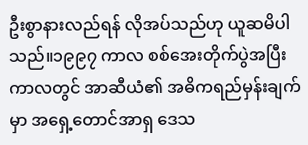ဦးစွာနားလည်ရန် လိုအပ်သည်ဟု ယူဆမိပါသည်။၁၉၉၇ ကာလ စစ်အေးတိုက်ပွဲအပြီးကာလတွင် အာဆီယံ၏ အဓိကရည်မှန်းချက်မှာ အရှေ့တောင်အာရှ ဒေသ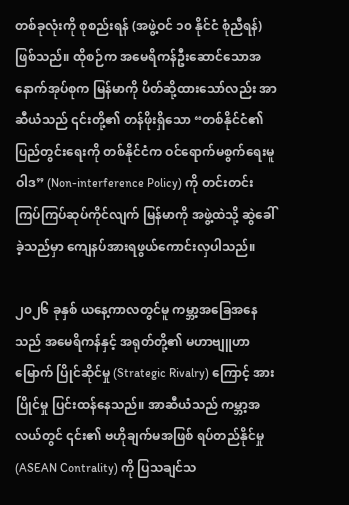တစ်ခုလုံးကို စုစည်းရန် (အဖွဲ့ဝင် ၁၀ နိုင်ငံ စုံညီရန်) ဖြစ်သည်။ ထိုစဉ်က အမေရိကန်ဦးဆောင်သောအနောက်အုပ်စုက မြန်မာကို ပိတ်ဆို့ထားသော်လည်း အာဆီယံသည် ၎င်းတို့၏ တန်ဖိုးရှိသော “တစ်နိုင်ငံ၏ ပြည်တွင်းရေးကို တစ်နိုင်ငံက ဝင်ရောက်မစွက်ရေးမူဝါဒ” (Non-interference Policy) ကို တင်းတင်းကြပ်ကြပ်ဆုပ်ကိုင်လျက် မြန်မာကို အဖွဲ့ထဲသို့ ဆွဲခေါ် ခဲ့သည်မှာ ကျေနပ်အားရဖွယ်ကောင်းလှပါသည်။

၂၀၂၆ ခုနှစ် ယနေ့ကာလတွင်မူ ကမ္ဘာ့အခြေအနေသည် အမေရိကန်နှင့် အရုတ်တို့၏ မဟာဗျူဟာမြောက် ပြိုင်ဆိုင်မှု (Strategic Rivalry) ကြောင့် အားပြိုင်မှု ပြင်းထန်နေသည်။ အာဆီယံသည် ကမ္ဘာ့အလယ်တွင် ၎င်း၏ ဗဟိုချက်မအဖြစ် ရပ်တည်နိုင်မှု (ASEAN Contrality) ကို ပြသချင်သ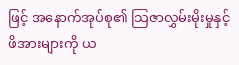ဖြင့် အနောက်အုပ်စု၏ သြဇာလွှမ်းမိုးမှုနှင့် ဖိအားများကို ယ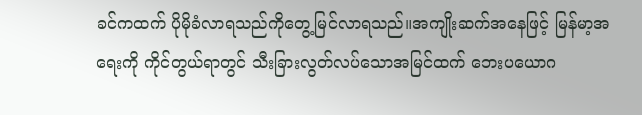ခင်ကထက် ပိုမိုခံလာရသည်ကိုတွေ့မြင်လာရသည်။အကျိုးဆက်အနေဖြင့် မြန်မာ့အရေးကို ကိုင်တွယ်ရာတွင် သီးခြားလွတ်လပ်သောအမြင်ထက် ဘေးပယောဂ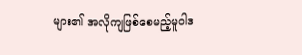များ၏ အလိုကျဖြစ်စေမည့်မူဝါဒ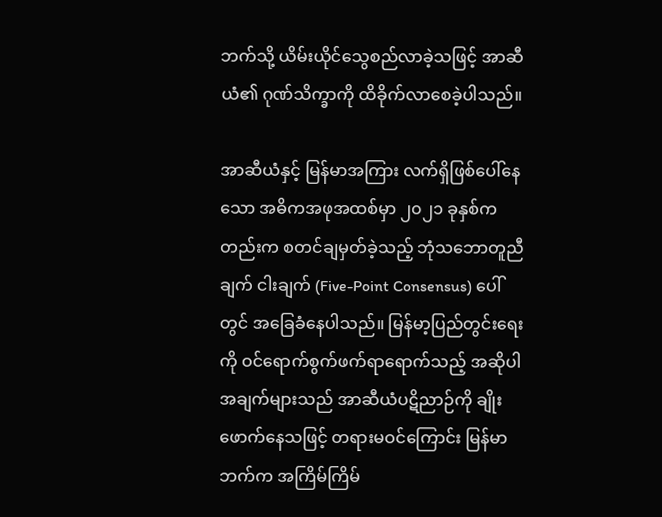ဘက်သို့ ယိမ်းယိုင်သွေစည်လာခဲ့သဖြင့် အာဆီယံ၏ ဂုဏ်သိက္ခာကို ထိခိုက်လာစေခဲ့ပါသည်။

အာဆီယံနှင့် မြန်မာအကြား လက်ရှိဖြစ်ပေါ်နေသော အဓိကအဖုအထစ်မှာ ၂၀၂၁ ခုနှစ်ကတည်းက စတင်ချမှတ်ခဲ့သည့် ဘုံသဘောတူညီချက် ငါးချက် (Five-Point Consensus) ပေါ်တွင် အခြေခံနေပါသည်။ မြန်မာ့ပြည်တွင်းရေးကို ဝင်ရောက်စွက်ဖက်ရာရောက်သည့် အဆိုပါအချက်များသည် အာဆီယံပဋိညာဉ်ကို ချိုးဖောက်နေသဖြင့် တရားမဝင်ကြောင်း မြန်မာဘက်က အကြိမ်ကြိမ်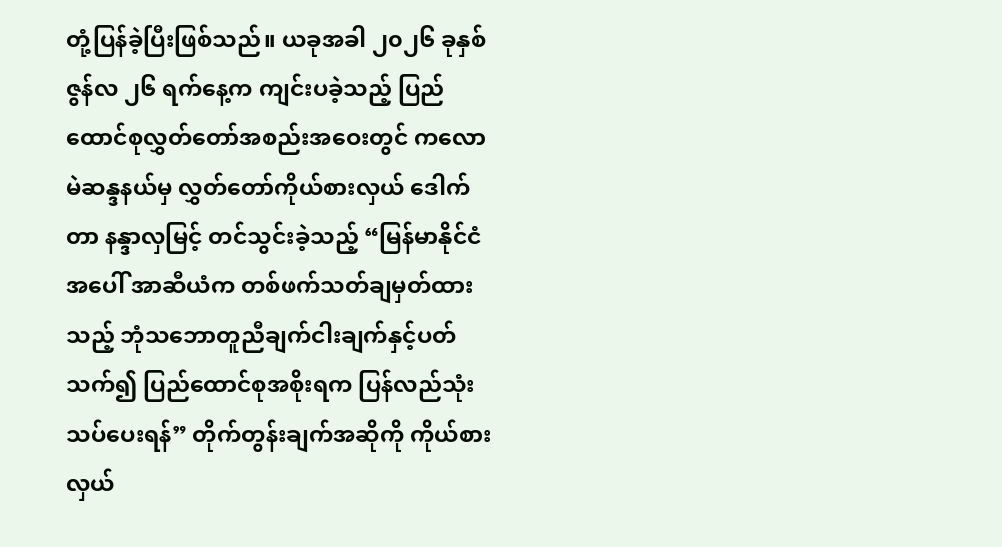တုံ့ပြန်ခဲ့ပြီးဖြစ်သည်။ ယခုအခါ ၂၀၂၆ ခုနှစ် ဇွန်လ ၂၆ ရက်နေ့က ကျင်းပခဲ့သည့် ပြည်ထောင်စုလွှတ်တော်အစည်းအဝေးတွင် ကလောမဲဆန္ဒနယ်မှ လွှတ်တော်ကိုယ်စားလှယ် ဒေါက်တာ နန္ဒာလှမြင့် တင်သွင်းခဲ့သည့် “မြန်မာနိုင်ငံအပေါ် အာဆီယံက တစ်ဖက်သတ်ချမှတ်ထားသည့် ဘုံသဘောတူညီချက်ငါးချက်နှင့်ပတ်သက်၍ ပြည်ထောင်စုအစိုးရက ပြန်လည်သုံးသပ်ပေးရန်” တိုက်တွန်းချက်အဆိုကို ကိုယ်စားလှယ်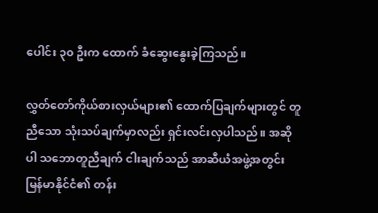ပေါင်း ၃၀ ဦးက ထောက် ခံဆွေးနွေးခဲ့ကြသည်။

လွှတ်တော်ကိုယ်စားလှယ်များ၏ ထောက်ပြချက်များတွင် တူညီသော သုံးသပ်ချက်မှာလည်း ရှင်းလင်းလှပါသည်။ အဆိုပါ သဘောတူညီချက် ငါးချက်သည် အာဆီယံအဖွဲ့အတွင်း မြန်မာနိုင်ငံ၏ တန်း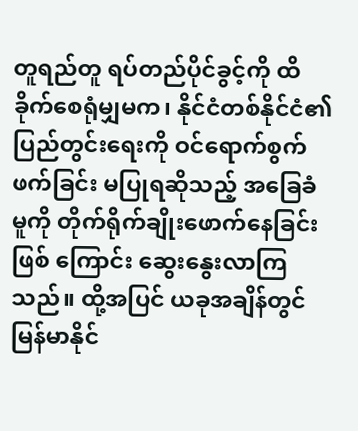တူရည်တူ ရပ်တည်ပိုင်ခွင့်ကို ထိခိုက်စေရုံမျှမက၊ နိုင်ငံတစ်နိုင်ငံ၏ ပြည်တွင်းရေးကို ဝင်ရောက်စွက်ဖက်ခြင်း မပြုရဆိုသည့် အခြေခံမူကို တိုက်ရိုက်ချိုးဖောက်နေခြင်း ဖြစ် ကြောင်း ဆွေးနွေးလာကြသည်။ ထို့အပြင် ယခုအချိန်တွင် မြန်မာနိုင်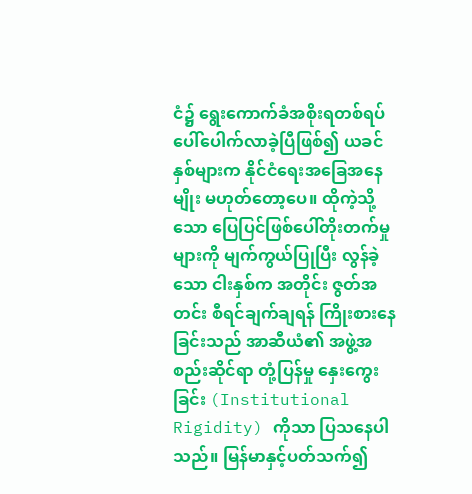ငံ၌ ရွေးကောက်ခံအစိုးရတစ်ရပ် ပေါ်ပေါက်လာခဲ့ပြီဖြစ်၍ ယခင်နှစ်များက နိုင်ငံရေးအခြေအနေမျိုး မဟုတ်တော့ပေ။ ထိုကဲ့သို့သော ပြေပြင်ဖြစ်ပေါ်တိုးတက်မှုများကို မျက်ကွယ်ပြုပြီး လွန်ခဲ့သော ငါးနှစ်က အတိုင်း ဇွတ်အတင်း စီရင်ချက်ချရန် ကြိုးစားနေခြင်းသည် အာဆီယံ၏ အဖွဲ့အစည်းဆိုင်ရာ တုံ့ပြန်မှု နှေးကွေးခြင်း (Institutional Rigidity) ကိုသာ ပြသနေပါသည်။ မြန်မာနှင့်ပတ်သက်၍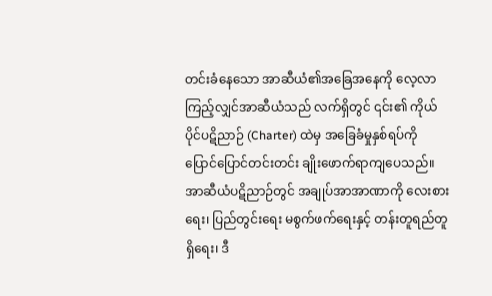တင်းခံနေသော အာဆီယံ၏အခြေအနေကို လေ့လာကြည့်လျှင်အာဆီယံသည် လက်ရှိတွင် ၎င်း၏ ကိုယ်ပိုင်ပဋိညာဉ် (Charter) ထဲမှ အခြေခံမှုနှစ်ရပ်ကို ပြောင်ပြောင်တင်းတင်း ချိုးဖောက်ရာကျပေသည်။ အာဆီယံပဋိညာဉ်တွင် အချုပ်အာအာဏာကို လေးစားရေး၊ ပြည်တွင်းရေး မစွက်ဖက်ရေးနှင့် တန်းတူရည်တူရှိရေး၊ ဒီ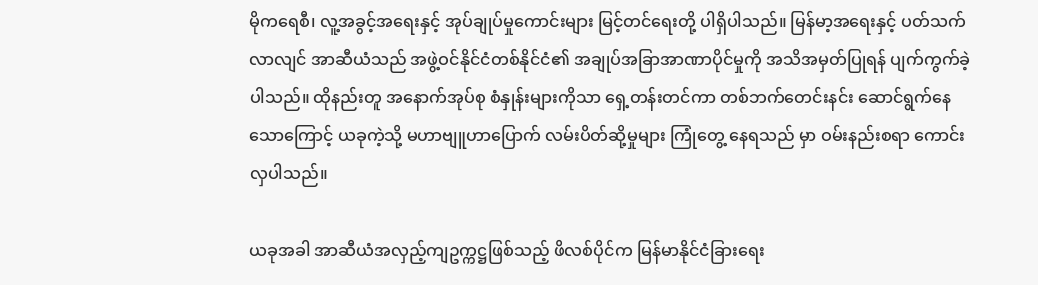မိုကရေစီ၊ လူ့အခွင့်အရေးနှင့် အုပ်ချုပ်မှုကောင်းများ မြင့်တင်ရေးတို့ ပါရှိပါသည်။ မြန်မာ့အရေးနှင့် ပတ်သက်လာလျင် အာဆီယံသည် အဖွဲ့ဝင်နိုင်ငံတစ်နိုင်ငံ၏ အချုပ်အခြာအာဏာပိုင်မှုကို အသိအမှတ်ပြုရန် ပျက်ကွက်ခဲ့ပါသည်။ ထိုနည်းတူ အနောက်အုပ်စု စံနှုန်းများကိုသာ ရှေ့တန်းတင်ကာ တစ်ဘက်တေင်းနင်း ဆောင်ရွက်နေသောကြောင့် ယခုကဲ့သို့ မဟာဗျူဟာပြောက် လမ်းပိတ်ဆို့မှုများ ကြုံတွေ့ နေရသည် မှာ ဝမ်းနည်းစရာ ကောင်းလှပါသည်။

ယခုအခါ အာဆီယံအလှည့်ကျဥက္ကဋ္ဌဖြစ်သည့် ဖိလစ်ပိုင်က မြန်မာနိုင်ငံခြားရေး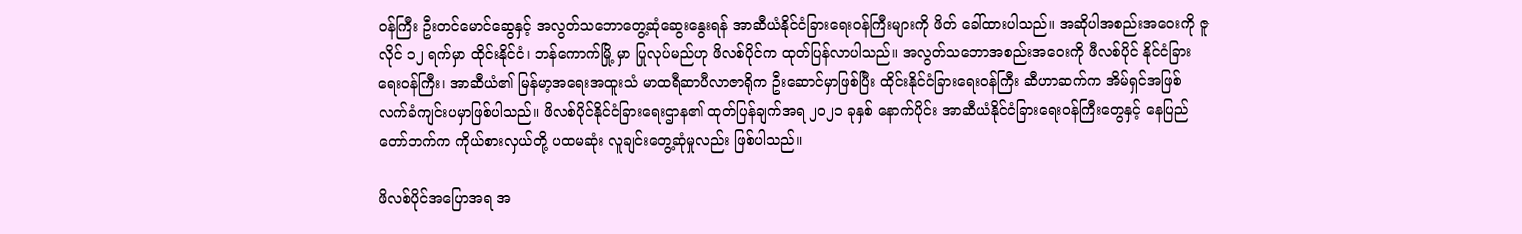ဝန်ကြီး ဦးတင်မောင်ဆွေနှင့် အလွတ်သဘောတွေ့ဆုံဆွေးနွေးရန် အာဆီယံနိုင်ငံခြားရေးဝန်ကြီးများကို ဖိတ် ခေါ်ထားပါသည်။ အဆိုပါအစည်းအဝေးကို ဇူလိုင် ၁၂ ရက်မှာ ထိုင်းနိုင်ငံ၊ ဘန်ကောက်မြို့ မှာ ပြုလုပ်မည်ဟု ဖိလစ်ပိုင်က ထုတ်ပြန်လာပါသည်။ အလွတ်သဘောအစည်းအဝေးကို ဖီလစ်ပိုင် နိုင်ငံခြားရေးဝန်ကြီး၊ အာဆီယံ၏ မြန်မာ့အရေးအထူးသံ မာထရီဆာပီလာဇာရိုက ဦးဆောင်မှာဖြစ်ပြီး ထိုင်းနိုင်ငံခြားရေးဝန်ကြီး ဆီဟာဆက်က အိမ်ရှင်အဖြစ် လက်ခံကျင်းပမှာဖြစ်ပါသည်။ ဖိလစ်ပိုင်နိုင်ငံခြားရေးဌာန၏ ထုတ်ပြန်ချက်အရ ၂၀၂၁ ခုနှစ် နောက်ပိုင်း အာဆီယံနိုင်ငံခြားရေးဝန်ကြီးတွေနှင့် နေပြည်တော်ဘက်က ကိုယ်စားလှယ်တို့ ပထမဆုံး လူချင်းတွေ့ဆုံမှုလည်း ဖြစ်ပါသည်။

ဖိလစ်ပိုင်အပြောအရ အ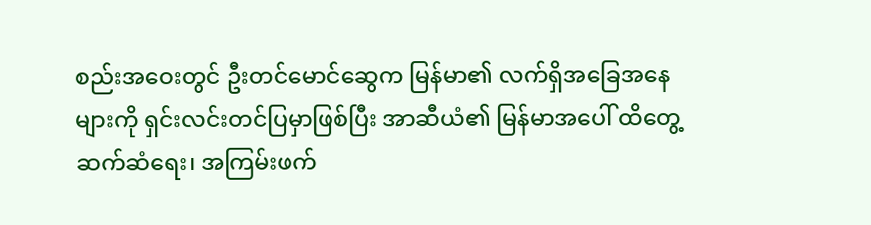စည်းအဝေးတွင် ဦးတင်မောင်ဆွေက မြန်မာ၏ လက်ရှိအခြေအနေများကို ရှင်းလင်းတင်ပြမှာဖြစ်ပြီး အာဆီယံ၏ မြန်မာအပေါ် ထိတွေ့ဆက်ဆံရေး၊ အကြမ်းဖက်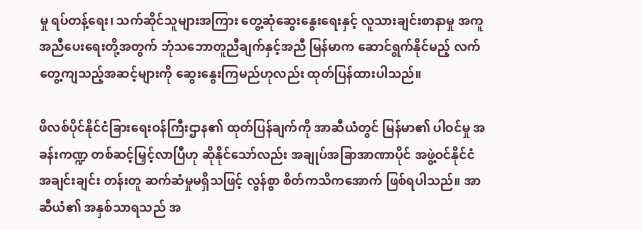မှု ရပ်တန့်ရေး၊ သက်ဆိုင်သူများအကြား တွေ့ဆုံဆွေးနွေးရေးနှင့် လူသားချင်းစာနာမှု အကူအညီပေးရေးတို့အတွက် ဘုံသဘောတူညီချက်နှင့်အညီ မြန်မာက ဆောင်ရွက်နိုင်မည့် လက်တွေ့ကျသည့်အဆင့်များကို ဆွေးနွေးကြမည်ဟုလည်း ထုတ်ပြန်ထားပါသည်။

ဖိလစ်ပိုင်နိုင်ငံခြားရေးဝန်ကြီးဌာန၏ ထုတ်ပြန်ချက်ကို အာဆီယံတွင် မြန်မာ၏ ပါဝင်မှု အခန်းကဏ္ဍ တစ်ဆင့်မြှင့်လာပြီဟု ဆိုနိုင်သော်လည်း အချုပ်အခြာအာဏာပိုင် အဖွဲ့ဝင်နိုင်ငံ အချင်းချင်း တန်းတူ ဆက်ဆံမှုမရှိသဖြင့် လွန်စွာ စိတ်ကသိကအောက် ဖြစ်ရပါသည်။ အာဆီယံ၏ အနှစ်သာရသည် အ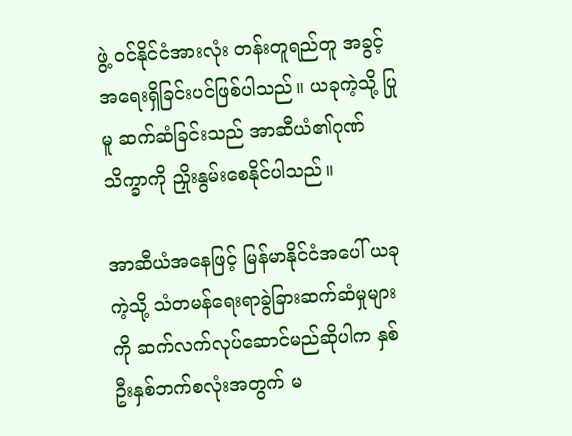ဖွဲ့ ဝင်နိုင်ငံအားလုံး တန်းတူရည်တူ အခွင့်အရေးရှိခြင်းပင်ဖြစ်ပါသည်။ ယခုကဲ့သို့ ပြုမူ ဆက်ဆံခြင်းသည် အာဆီယံ၏ဂုဏ်သိက္ခာကို ညှိုးနွမ်းစေနိုင်ပါသည်။

အာဆီယံအနေဖြင့် မြန်မာနိုင်ငံအပေါ် ယခုကဲ့သို့ သံတမန်ရေးရာခွဲခြားဆက်ဆံမှုများကို ဆက်လက်လုပ်ဆောင်မည်ဆိုပါက နှစ်ဦးနှစ်ဘက်စလုံးအတွက် မ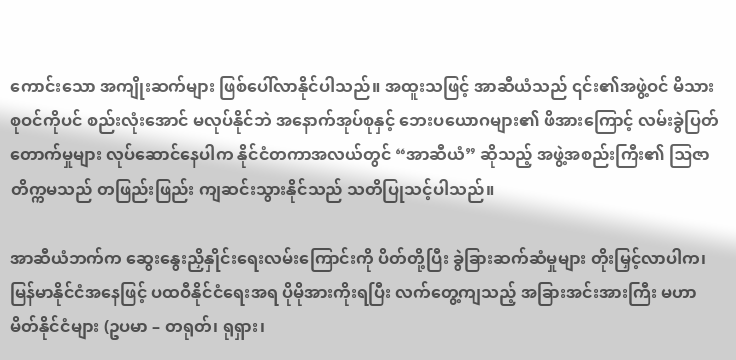ကောင်းသော အကျိုးဆက်များ ဖြစ်ပေါ်လာနိုင်ပါသည်။ အထူးသဖြင့် အာဆီယံသည် ၎င်း၏အဖွဲ့ဝင် မိသားစုဝင်ကိုပင် စည်းလုံးအောင် မလုပ်နိုင်ဘဲ အနောက်အုပ်စုနှင့် ဘေးပယောဂများ၏ ဖိအားကြောင့် လမ်းခွဲပြတ် တောက်မှုများ လုပ်ဆောင်နေပါက နိုင်ငံတကာအလယ်တွင် “အာဆီယံ” ဆိုသည့် အဖွဲ့အစည်းကြီး၏ ဩဇာတိက္ကမသည် တဖြည်းဖြည်း ကျဆင်းသွားနိုင်သည် သတိပြုသင့်ပါသည်။

အာဆီယံဘက်က ဆွေးနွေးညှိနှိုင်းရေးလမ်းကြောင်းကို ပိတ်တို့ပြီး ခွဲခြားဆက်ဆံမှုများ တိုးမြှင့်လာပါက၊ မြန်မာနိုင်ငံအနေဖြင့် ပထဝီနိုင်ငံရေးအရ ပိုမိုအားကိုးရပြီး လက်တွေ့ကျသည့် အခြားအင်းအားကြီး မဟာမိတ်နိုင်ငံများ (ဥပမာ – တရုတ်၊ ရုရှား၊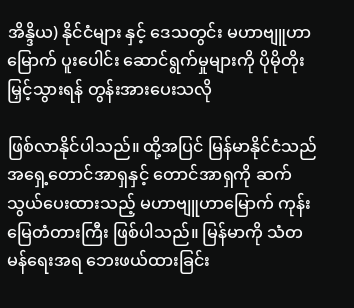အိန္ဒိယ) နိုင်ငံများ နှင့် ဒေသတွင်း မဟာဗျူဟာမြောက် ပူးပေါင်း ဆောင်ရွက်မှုများကို ပိုမိုတိုးမြှင့်သွားရန် တွန်းအားပေးသလို

ဖြစ်လာနိုင်ပါသည်။ ထို့အပြင် မြန်မာနိုင်ငံသည် အရှေ့တောင်အာရှနှင့် တောင်အာရှကို ဆက်သွယ်ပေးထားသည့် မဟာဗျူဟာမြောက် ကုန်းမြေတံတားကြီး ဖြစ်ပါသည်။ မြန်မာကို သံတမန်ရေးအရ ဘေးဖယ်ထားခြင်း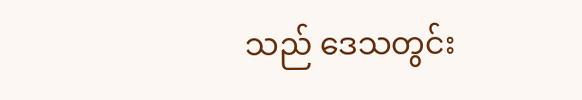သည် ဒေသတွင်း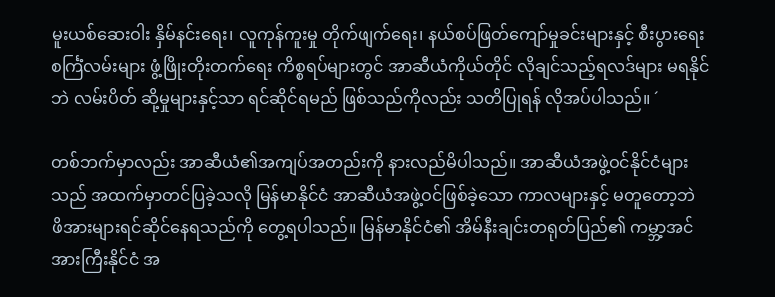မူးယစ်ဆေးဝါး နှိမ်နင်းရေး၊ လူကုန်ကူးမှု တိုက်ဖျက်ရေး၊ နယ်စပ်ဖြတ်ကျော်မှုခင်းများနှင့် စီးပွားရေးစင်္ကြံလမ်းများ ဖွံ့ဖြိုးတိုးတက်ရေး ကိစ္စရပ်များတွင် အာဆီယံကိုယ်တိုင် လိုချင်သည့်ရလဒ်များ မရနိုင်ဘဲ လမ်းပိတ် ဆို့မှုများနှင့်သာ ရင်ဆိုင်ရမည် ဖြစ်သည်ကိုလည်း သတိပြုရန် လိုအပ်ပါသည်။ ´

တစ်ဘက်မှာလည်း အာဆီယံ၏အကျပ်အတည်းကို နားလည်မိပါသည်။ အာဆီယံအဖွဲ့ဝင်နိုင်ငံများသည် အထက်မှာတင်ပြခဲ့သလို မြန်မာနိုင်ငံ အာဆီယံအဖွဲ့ဝင်ဖြစ်ခဲ့သော ကာလများနှင့် မတူတော့ဘဲ ဖိအားများရင်ဆိုင်နေရသည်ကို တွေ့ရပါသည်။ မြန်မာနိုင်ငံ၏ အိမ်နီးချင်းတရုတ်ပြည်၏ ကမ္ဘာ့အင်အားကြီးနိုင်ငံ အ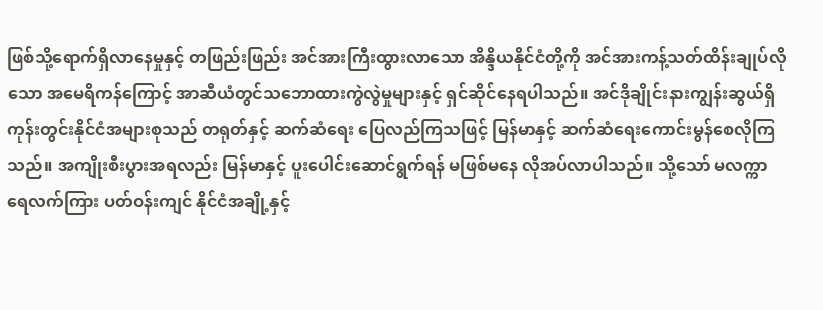ဖြစ်သို့ရောက်ရှိလာနေမှုနှင့် တဖြည်းဖြည်း အင်အားကြီးထွားလာသော အိန္ဒိယနိုင်ငံတို့ကို အင်အားကန့်သတ်ထိန်းချုပ်လိုသော အမေရိကန်ကြောင့် အာဆီယံတွင်သဘောထားကွဲလွဲမှုများနှင့် ရှင်ဆိုင်နေရပါသည်။ အင်ဒိုချိုင်းနားကျွန်းဆွယ်ရှိ ကုန်းတွင်းနိုင်ငံအများစုသည် တရုတ်နှင့် ဆက်ဆံရေး ပြေလည်ကြသဖြင့် မြန်မာနှင့် ဆက်ဆံရေးကောင်းမွန်စေလိုကြသည်။ အကျိုးစီးပွားအရလည်း မြန်မာနှင့် ပူးပေါင်းဆောင်ရွက်ရန် မဖြစ်မနေ လိုအပ်လာပါသည်။ သို့သော် မလက္ကာရေလက်ကြား ပတ်ဝန်းကျင် နိုင်ငံအချို့နှင့်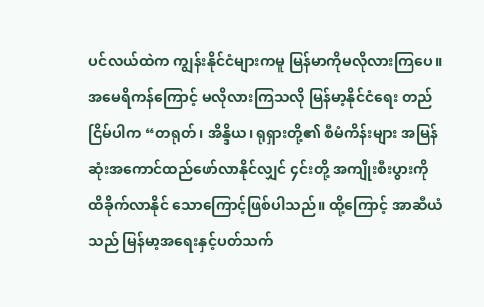ပင်လယ်ထဲက ကျွန်းနိုင်ငံများကမူ မြန်မာကိုမလိုလားကြပေ။ အမေရိကန်ကြောင့် မလိုလားကြသလို မြန်မာ့နိုင်ငံရေး တည်ငြိမ်ပါက “တရုတ်၊ အိန္ဒိယ၊ ရုရှားတို့၏ စီမံကိန်းများ အမြန်ဆုံးအကောင်ထည်ဖော်လာနိုင်လျှင် ၄င်းတို့ အကျိုးစီးပွားကို ထိခိုက်လာနိုင် သောကြောင့်ဖြစ်ပါသည်။ ထို့ကြောင့် အာဆီယံသည် မြန်မာ့အရေးနှင့်ပတ်သက်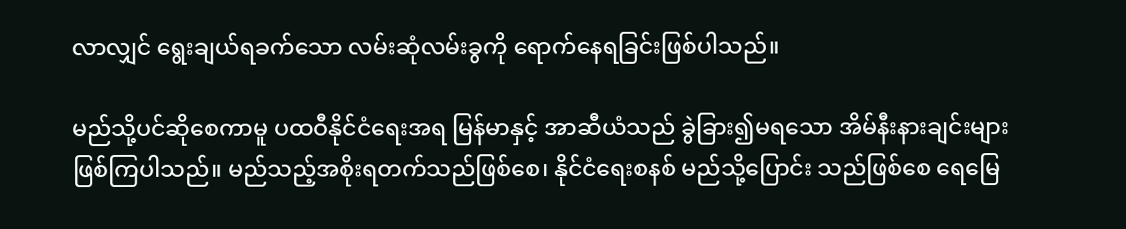လာလျှင် ရွေးချယ်ရခက်သော လမ်းဆုံလမ်းခွကို ရောက်နေရခြင်းဖြစ်ပါသည်။

မည်သို့ပင်ဆိုစေကာမူ ပထဝီနိုင်ငံရေးအရ မြန်မာနှင့် အာဆီယံသည် ခွဲခြား၍မရသော အိမ်နီးနားချင်းများ ဖြစ်ကြပါသည်။ မည်သည့်အစိုးရတက်သည်ဖြစ်စေ၊ နိုင်ငံရေးစနစ် မည်သို့ပြောင်း သည်ဖြစ်စေ ရေမြေ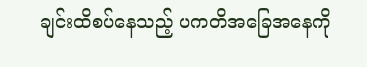ချင်းထိစပ်နေသည့် ပကတိအခြေအနေကို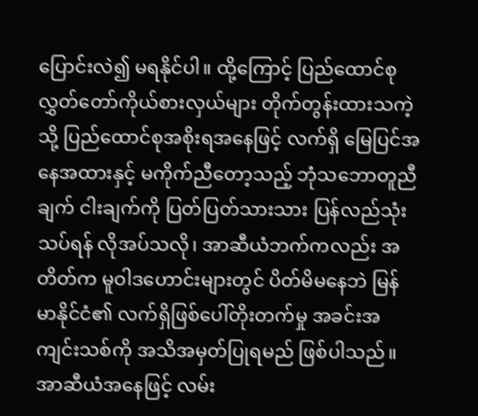ပြောင်းလဲ၍ မရနိုင်ပါ။ ထို့ကြောင့် ပြည်ထောင်စုလွှတ်တော်ကိုယ်စားလှယ်များ တိုက်တွန်းထားသကဲ့သို့ ပြည်ထောင်စုအစိုးရအနေဖြင့် လက်ရှိ မြေပြင်အနေအထားနှင့် မကိုက်ညီတော့သည့် ဘုံသဘောတူညီချက် ငါးချက်ကို ပြတ်ပြတ်သားသား ပြန်လည်သုံးသပ်ရန် လိုအပ်သလို၊ အာဆီယံဘက်ကလည်း အတိတ်က မူဝါဒဟောင်းများတွင် ပိတ်မိမနေဘဲ မြန်မာနိုင်ငံ၏ လက်ရှိဖြစ်ပေါ်တိုးတက်မှု အခင်းအကျင်းသစ်ကို အသိအမှတ်ပြုရမည် ဖြစ်ပါသည်။ အာဆီယံအနေဖြင့် လမ်း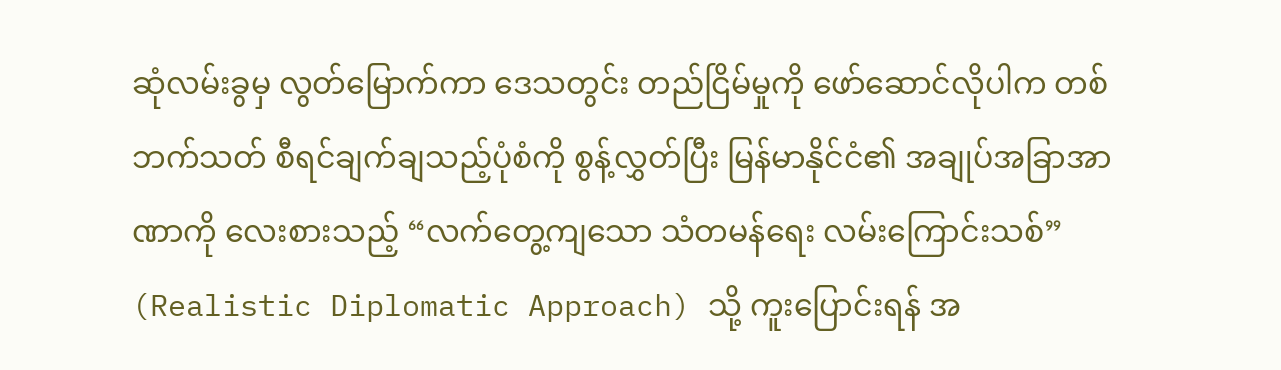ဆုံလမ်းခွမှ လွတ်မြောက်ကာ ဒေသတွင်း တည်ငြိမ်မှုကို ဖော်ဆောင်လိုပါက တစ်ဘက်သတ် စီရင်ချက်ချသည့်ပုံစံကို စွန့်လွှတ်ပြီး မြန်မာနိုင်ငံ၏ အချုပ်အခြာအာဏာကို လေးစားသည့် “လက်တွေ့ကျသော သံတမန်ရေး လမ်းကြောင်းသစ်” (Realistic Diplomatic Approach) သို့ ကူးပြောင်းရန် အ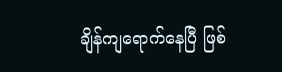ချိန်ကျရောက်နေပြီ ဖြစ်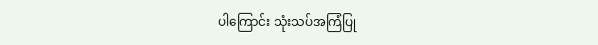ပါကြောင်း သုံးသပ်အကြံပြု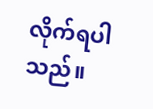လိုက်ရပါသည်။